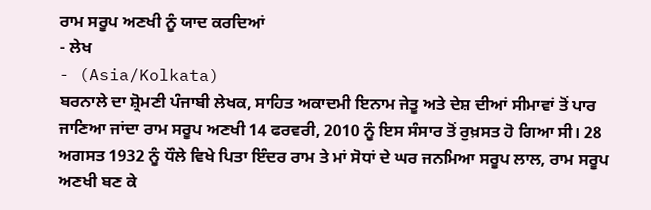ਰਾਮ ਸਰੂਪ ਅਣਖੀ ਨੂੰ ਯਾਦ ਕਰਦਿਆਂ
- ਲੇਖ
- (Asia/Kolkata)
ਬਰਨਾਲੇ ਦਾ ਸ਼੍ਰੋਮਣੀ ਪੰਜਾਬੀ ਲੇਖਕ, ਸਾਹਿਤ ਅਕਾਦਮੀ ਇਨਾਮ ਜੇਤੂ ਅਤੇ ਦੇਸ਼ ਦੀਆਂ ਸੀਮਾਵਾਂ ਤੋਂ ਪਾਰ ਜਾਣਿਆ ਜਾਂਦਾ ਰਾਮ ਸਰੂਪ ਅਣਖੀ 14 ਫਰਵਰੀ, 2010 ਨੂੰ ਇਸ ਸੰਸਾਰ ਤੋਂ ਰੁਖ਼ਸਤ ਹੋ ਗਿਆ ਸੀ। 28 ਅਗਸਤ 1932 ਨੂੰ ਧੌਲੇ ਵਿਖੇ ਪਿਤਾ ਇੰਦਰ ਰਾਮ ਤੇ ਮਾਂ ਸੋਧਾਂ ਦੇ ਘਰ ਜਨਮਿਆ ਸਰੂਪ ਲਾਲ, ਰਾਮ ਸਰੂਪ ਅਣਖੀ ਬਣ ਕੇ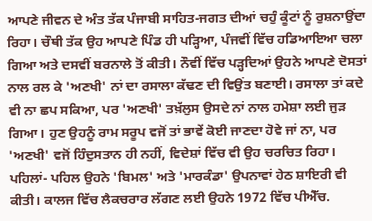ਆਪਣੇ ਜੀਵਨ ਦੇ ਅੰਤ ਤੱਕ ਪੰਜਾਬੀ ਸਾਹਿਤ-ਜਗਤ ਦੀਆਂ ਚਹੁੰ ਕੂੰਟਾਂ ਨੂੰ ਰੁਸ਼ਨਾਉਂਦਾ ਰਿਹਾ। ਚੌਥੀ ਤੱਕ ਉਹ ਆਪਣੇ ਪਿੰਡ ਹੀ ਪੜ੍ਹਿਆ, ਪੰਜਵੀਂ ਵਿੱਚ ਹਡਿਆਇਆ ਚਲਾ ਗਿਆ ਅਤੇ ਦਸਵੀਂ ਬਰਨਾਲੇ ਤੋਂ ਕੀਤੀ। ਨੌਵੀਂ ਵਿੱਚ ਪੜ੍ਹਦਿਆਂ ਉਹਨੇ ਆਪਣੇ ਦੋਸਤਾਂ ਨਾਲ ਰਲ ਕੇ 'ਅਣਖੀ' ਨਾਂ ਦਾ ਰਸਾਲਾ ਕੱਢਣ ਦੀ ਵਿਉਂਤ ਬਣਾਈ। ਰਸਾਲਾ ਤਾਂ ਕਦੇ ਵੀ ਨਾ ਛਪ ਸਕਿਆ, ਪਰ 'ਅਣਖੀ' ਤਖ਼ੱਲੁਸ ਉਸਦੇ ਨਾਂ ਨਾਲ ਹਮੇਸ਼ਾ ਲਈ ਜੁੜ ਗਿਆ। ਹੁਣ ਉਹਨੂੰ ਰਾਮ ਸਰੂਪ ਵਜੋਂ ਤਾਂ ਭਾਵੇਂ ਕੋਈ ਜਾਣਦਾ ਹੋਵੇ ਜਾਂ ਨਾ, ਪਰ 'ਅਣਖੀ' ਵਜੋਂ ਹਿੰਦੁਸਤਾਨ ਹੀ ਨਹੀਂ, ਵਿਦੇਸ਼ਾਂ ਵਿੱਚ ਵੀ ਉਹ ਚਰਚਿਤ ਰਿਹਾ। ਪਹਿਲਾਂ- ਪਹਿਲ ਉਹਨੇ 'ਬਿਮਲ' ਅਤੇ 'ਮਾਰਕੰਡਾ' ਉਪਨਾਵਾਂ ਹੇਠ ਸ਼ਾਇਰੀ ਵੀ ਕੀਤੀ। ਕਾਲਜ ਵਿੱਚ ਲੈਕਚਰਾਰ ਲੱਗਣ ਲਈ ਉਹਨੇ 1972 ਵਿੱਚ ਪੀਐੱਚ.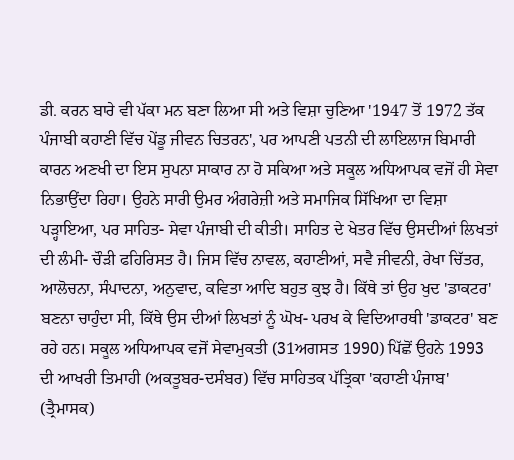ਡੀ. ਕਰਨ ਬਾਰੇ ਵੀ ਪੱਕਾ ਮਨ ਬਣਾ ਲਿਆ ਸੀ ਅਤੇ ਵਿਸ਼ਾ ਚੁਣਿਆ '1947 ਤੋਂ 1972 ਤੱਕ ਪੰਜਾਬੀ ਕਹਾਣੀ ਵਿੱਚ ਪੇਂਡੂ ਜੀਵਨ ਚਿਤਰਨ', ਪਰ ਆਪਣੀ ਪਤਨੀ ਦੀ ਲਾਇਲਾਜ ਬਿਮਾਰੀ ਕਾਰਨ ਅਣਖੀ ਦਾ ਇਸ ਸੁਪਨਾ ਸਾਕਾਰ ਨਾ ਹੋ ਸਕਿਆ ਅਤੇ ਸਕੂਲ ਅਧਿਆਪਕ ਵਜੋਂ ਹੀ ਸੇਵਾ ਨਿਭਾਉਂਦਾ ਰਿਹਾ। ਉਹਨੇ ਸਾਰੀ ਉਮਰ ਅੰਗਰੇਜ਼ੀ ਅਤੇ ਸਮਾਜਿਕ ਸਿੱਖਿਆ ਦਾ ਵਿਸ਼ਾ ਪੜ੍ਹਾਇਆ, ਪਰ ਸਾਹਿਤ- ਸੇਵਾ ਪੰਜਾਬੀ ਦੀ ਕੀਤੀ। ਸਾਹਿਤ ਦੇ ਖੇਤਰ ਵਿੱਚ ਉਸਦੀਆਂ ਲਿਖਤਾਂ ਦੀ ਲੰਮੀ- ਚੌੜੀ ਫਹਿਰਿਸਤ ਹੈ। ਜਿਸ ਵਿੱਚ ਨਾਵਲ, ਕਹਾਣੀਆਂ, ਸਵੈ ਜੀਵਨੀ, ਰੇਖਾ ਚਿੱਤਰ, ਆਲੋਚਨਾ, ਸੰਪਾਦਨਾ, ਅਨੁਵਾਦ, ਕਵਿਤਾ ਆਦਿ ਬਹੁਤ ਕੁਝ ਹੈ। ਕਿੱਥੇ ਤਾਂ ਉਹ ਖੁਦ 'ਡਾਕਟਰ' ਬਣਨਾ ਚਾਹੁੰਦਾ ਸੀ, ਕਿੱਥੇ ਉਸ ਦੀਆਂ ਲਿਖਤਾਂ ਨੂੰ ਘੋਖ- ਪਰਖ ਕੇ ਵਿਦਿਆਰਥੀ 'ਡਾਕਟਰ' ਬਣ ਰਹੇ ਹਨ। ਸਕੂਲ ਅਧਿਆਪਕ ਵਜੋਂ ਸੇਵਾਮੁਕਤੀ (31ਅਗਸਤ 1990) ਪਿੱਛੋਂ ਉਹਨੇ 1993 ਦੀ ਆਖਰੀ ਤਿਮਾਹੀ (ਅਕਤੂਬਰ-ਦਸੰਬਰ) ਵਿੱਚ ਸਾਹਿਤਕ ਪੱਤ੍ਰਿਕਾ 'ਕਹਾਣੀ ਪੰਜਾਬ' (ਤ੍ਰੈਮਾਸਕ)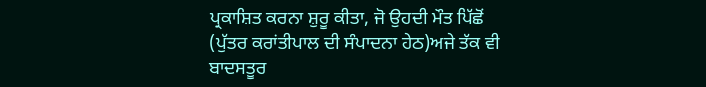ਪ੍ਰਕਾਸ਼ਿਤ ਕਰਨਾ ਸ਼ੁਰੂ ਕੀਤਾ, ਜੋ ਉਹਦੀ ਮੌਤ ਪਿੱਛੋਂ (ਪੁੱਤਰ ਕਰਾਂਤੀਪਾਲ ਦੀ ਸੰਪਾਦਨਾ ਹੇਠ)ਅਜੇ ਤੱਕ ਵੀ ਬਾਦਸਤੂਰ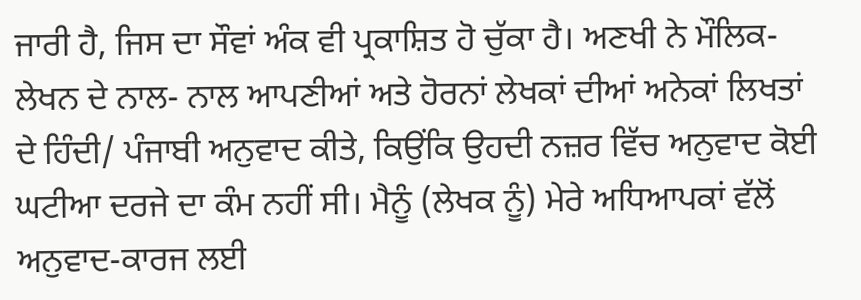ਜਾਰੀ ਹੈ, ਜਿਸ ਦਾ ਸੌਵਾਂ ਅੰਕ ਵੀ ਪ੍ਰਕਾਸ਼ਿਤ ਹੋ ਚੁੱਕਾ ਹੈ। ਅਣਖੀ ਨੇ ਮੌਲਿਕ- ਲੇਖਨ ਦੇ ਨਾਲ- ਨਾਲ ਆਪਣੀਆਂ ਅਤੇ ਹੋਰਨਾਂ ਲੇਖਕਾਂ ਦੀਆਂ ਅਨੇਕਾਂ ਲਿਖਤਾਂ ਦੇ ਹਿੰਦੀ/ ਪੰਜਾਬੀ ਅਨੁਵਾਦ ਕੀਤੇ, ਕਿਉਂਕਿ ਉਹਦੀ ਨਜ਼ਰ ਵਿੱਚ ਅਨੁਵਾਦ ਕੋਈ ਘਟੀਆ ਦਰਜੇ ਦਾ ਕੰਮ ਨਹੀਂ ਸੀ। ਮੈਨੂੰ (ਲੇਖਕ ਨੂੰ) ਮੇਰੇ ਅਧਿਆਪਕਾਂ ਵੱਲੋਂ ਅਨੁਵਾਦ-ਕਾਰਜ ਲਈ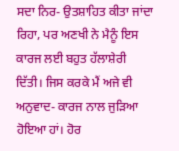ਸਦਾ ਨਿਰ- ਉਤਸ਼ਾਹਿਤ ਕੀਤਾ ਜਾਂਦਾ ਰਿਹਾ, ਪਰ ਅਣਖੀ ਨੇ ਮੈਨੂੰ ਇਸ ਕਾਰਜ ਲਈ ਬਹੁਤ ਹੱਲਾਸ਼ੇਰੀ ਦਿੱਤੀ। ਜਿਸ ਕਰਕੇ ਮੈਂ ਅਜੇ ਵੀ ਅਨੁਵਾਦ- ਕਾਰਜ ਨਾਲ ਜੁੜਿਆ ਹੋਇਆ ਹਾਂ। ਹੋਰ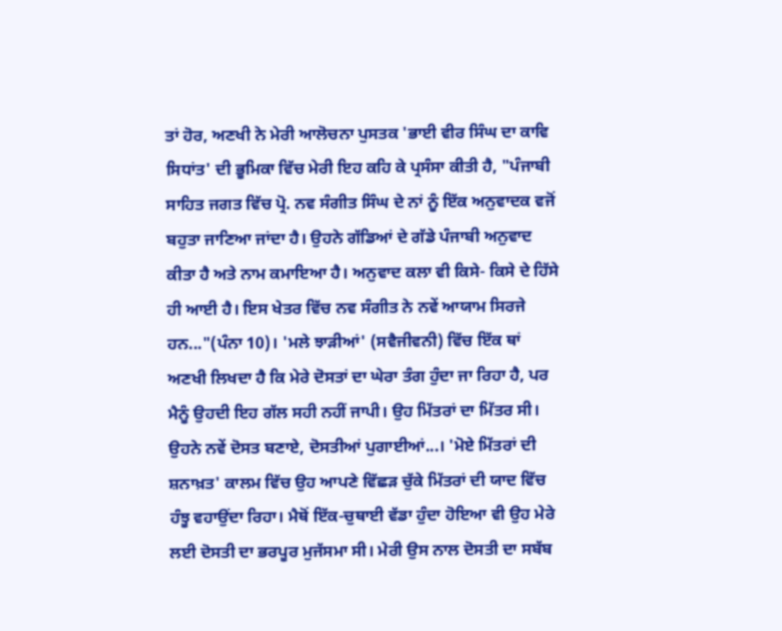ਤਾਂ ਹੋਰ, ਅਣਖੀ ਨੇ ਮੇਰੀ ਆਲੋਚਨਾ ਪੁਸਤਕ 'ਭਾਈ ਵੀਰ ਸਿੰਘ ਦਾ ਕਾਵਿ ਸਿਧਾਂਤ' ਦੀ ਭੂਮਿਕਾ ਵਿੱਚ ਮੇਰੀ ਇਹ ਕਹਿ ਕੇ ਪ੍ਰਸੰਸਾ ਕੀਤੀ ਹੈ, "ਪੰਜਾਬੀ ਸਾਹਿਤ ਜਗਤ ਵਿੱਚ ਪ੍ਰੋ. ਨਵ ਸੰਗੀਤ ਸਿੰਘ ਦੇ ਨਾਂ ਨੂੰ ਇੱਕ ਅਨੁਵਾਦਕ ਵਜੋਂ ਬਹੁਤਾ ਜਾਣਿਆ ਜਾਂਦਾ ਹੈ। ਉਹਨੇ ਗੱਡਿਆਂ ਦੇ ਗੱਡੇ ਪੰਜਾਬੀ ਅਨੁਵਾਦ ਕੀਤਾ ਹੈ ਅਤੇ ਨਾਮ ਕਮਾਇਆ ਹੈ। ਅਨੁਵਾਦ ਕਲਾ ਵੀ ਕਿਸੇ- ਕਿਸੇ ਦੇ ਹਿੱਸੇ ਹੀ ਆਈ ਹੈ। ਇਸ ਖੇਤਰ ਵਿੱਚ ਨਵ ਸੰਗੀਤ ਨੇ ਨਵੇਂ ਆਯਾਮ ਸਿਰਜੇ ਹਨ..."(ਪੰਨਾ 10)। 'ਮਲੇ ਝਾੜੀਆਂ' (ਸਵੈਜੀਵਨੀ) ਵਿੱਚ ਇੱਕ ਥਾਂ ਅਣਖੀ ਲਿਖਦਾ ਹੈ ਕਿ ਮੇਰੇ ਦੋਸਤਾਂ ਦਾ ਘੇਰਾ ਤੰਗ ਹੁੰਦਾ ਜਾ ਰਿਹਾ ਹੈ, ਪਰ ਮੈਨੂੰ ਉਹਦੀ ਇਹ ਗੱਲ ਸਹੀ ਨਹੀਂ ਜਾਪੀ। ਉਹ ਮਿੱਤਰਾਂ ਦਾ ਮਿੱਤਰ ਸੀ। ਉਹਨੇ ਨਵੇਂ ਦੋਸਤ ਬਣਾਏ, ਦੋਸਤੀਆਂ ਪੁਗਾਈਆਂ...। 'ਮੋਏ ਮਿੱਤਰਾਂ ਦੀ ਸ਼ਨਾਖ਼ਤ' ਕਾਲਮ ਵਿੱਚ ਉਹ ਆਪਣੇ ਵਿੱਛੜ ਚੁੱਕੇ ਮਿੱਤਰਾਂ ਦੀ ਯਾਦ ਵਿੱਚ ਹੰਝੂ ਵਹਾਉਂਦਾ ਰਿਹਾ। ਮੈਥੋਂ ਇੱਕ-ਚੁਥਾਈ ਵੱਡਾ ਹੁੰਦਾ ਹੋਇਆ ਵੀ ਉਹ ਮੇਰੇ ਲਈ ਦੋਸਤੀ ਦਾ ਭਰਪੂਰ ਮੁਜੱਸਮਾ ਸੀ। ਮੇਰੀ ਉਸ ਨਾਲ ਦੋਸਤੀ ਦਾ ਸਬੱਬ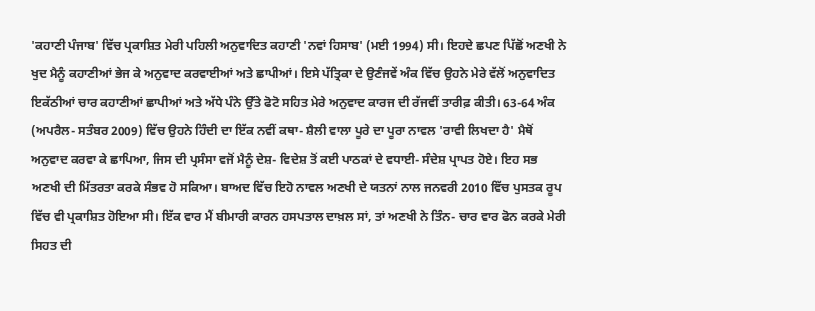'ਕਹਾਣੀ ਪੰਜਾਬ' ਵਿੱਚ ਪ੍ਰਕਾਸ਼ਿਤ ਮੇਰੀ ਪਹਿਲੀ ਅਨੁਵਾਦਿਤ ਕਹਾਣੀ 'ਨਵਾਂ ਹਿਸਾਬ' (ਮਈ 1994) ਸੀ। ਇਹਦੇ ਛਪਣ ਪਿੱਛੋਂ ਅਣਖੀ ਨੇ ਖੁਦ ਮੈਨੂੰ ਕਹਾਣੀਆਂ ਭੇਜ ਕੇ ਅਨੁਵਾਦ ਕਰਵਾਈਆਂ ਅਤੇ ਛਾਪੀਆਂ। ਇਸੇ ਪੱਤ੍ਰਿਕਾ ਦੇ ਉਣੰਜਵੇਂ ਅੰਕ ਵਿੱਚ ਉਹਨੇ ਮੇਰੇ ਵੱਲੋਂ ਅਨੁਵਾਦਿਤ ਇਕੱਠੀਆਂ ਚਾਰ ਕਹਾਣੀਆਂ ਛਾਪੀਆਂ ਅਤੇ ਅੱਧੇ ਪੰਨੇ ਉੱਤੇ ਫੋਟੋ ਸਹਿਤ ਮੇਰੇ ਅਨੁਵਾਦ ਕਾਰਜ ਦੀ ਰੱਜਵੀਂ ਤਾਰੀਫ਼ ਕੀਤੀ। 63-64 ਅੰਕ (ਅਪਰੈਲ- ਸਤੰਬਰ 2009) ਵਿੱਚ ਉਹਨੇ ਹਿੰਦੀ ਦਾ ਇੱਕ ਨਵੀਂ ਕਥਾ- ਸ਼ੈਲੀ ਵਾਲਾ ਪੂਰੇ ਦਾ ਪੂਰਾ ਨਾਵਲ 'ਰਾਵੀ ਲਿਖਦਾ ਹੈ' ਮੈਥੋਂ ਅਨੁਵਾਦ ਕਰਵਾ ਕੇ ਛਾਪਿਆ, ਜਿਸ ਦੀ ਪ੍ਰਸੰਸਾ ਵਜੋਂ ਮੈਨੂੰ ਦੇਸ਼- ਵਿਦੇਸ਼ ਤੋਂ ਕਈ ਪਾਠਕਾਂ ਦੇ ਵਧਾਈ- ਸੰਦੇਸ਼ ਪ੍ਰਾਪਤ ਹੋਏ। ਇਹ ਸਭ ਅਣਖੀ ਦੀ ਮਿੱਤਰਤਾ ਕਰਕੇ ਸੰਭਵ ਹੋ ਸਕਿਆ। ਬਾਅਦ ਵਿੱਚ ਇਹੋ ਨਾਵਲ ਅਣਖੀ ਦੇ ਯਤਨਾਂ ਨਾਲ ਜਨਵਰੀ 2010 ਵਿੱਚ ਪੁਸਤਕ ਰੂਪ ਵਿੱਚ ਵੀ ਪ੍ਰਕਾਸ਼ਿਤ ਹੋਇਆ ਸੀ। ਇੱਕ ਵਾਰ ਮੈਂ ਬੀਮਾਰੀ ਕਾਰਨ ਹਸਪਤਾਲ ਦਾਖ਼ਲ ਸਾਂ, ਤਾਂ ਅਣਖੀ ਨੇ ਤਿੰਨ- ਚਾਰ ਵਾਰ ਫੋਨ ਕਰਕੇ ਮੇਰੀ ਸਿਹਤ ਦੀ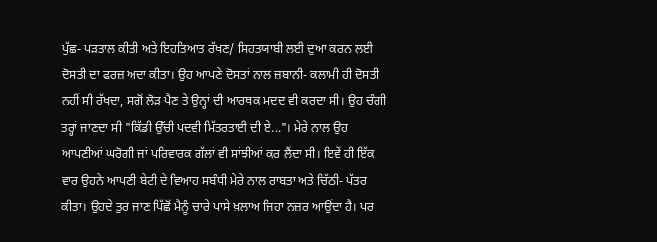ਪੁੱਛ- ਪੜਤਾਲ ਕੀਤੀ ਅਤੇ ਇਹਤਿਆਤ ਰੱਖਣ/ ਸਿਹਤਯਾਬੀ ਲਈ ਦੁਆ ਕਰਨ ਲਈ ਦੋਸਤੀ ਦਾ ਫਰਜ਼ ਅਦਾ ਕੀਤਾ। ਉਹ ਆਪਣੇ ਦੋਸਤਾਂ ਨਾਲ ਜ਼ਬਾਨੀ- ਕਲਾਮੀ ਹੀ ਦੋਸਤੀ ਨਹੀਂ ਸੀ ਰੱਖਦਾ, ਸਗੋਂ ਲੋੜ ਪੈਣ ਤੇ ਉਨ੍ਹਾਂ ਦੀ ਆਰਥਕ ਮਦਦ ਵੀ ਕਰਦਾ ਸੀ। ਉਹ ਚੰਗੀ ਤਰ੍ਹਾਂ ਜਾਣਦਾ ਸੀ "ਕਿੱਡੀ ਉੱਚੀ ਪਦਵੀ ਮਿੱਤਰਤਾਈ ਦੀ ਏ..."। ਮੇਰੇ ਨਾਲ ਉਹ ਆਪਣੀਆਂ ਘਰੋਗੀ ਜਾਂ ਪਰਿਵਾਰਕ ਗੱਲਾਂ ਵੀ ਸਾਂਝੀਆਂ ਕਰ ਲੈਂਦਾ ਸੀ। ਇਵੇਂ ਹੀ ਇੱਕ ਵਾਰ ਉਹਨੇ ਆਪਣੀ ਬੇਟੀ ਦੇ ਵਿਆਹ ਸਬੰਧੀ ਮੇਰੇ ਨਾਲ ਰਾਬਤਾ ਅਤੇ ਚਿੱਠੀ- ਪੱਤਰ ਕੀਤਾ। ਉਹਦੇ ਤੁਰ ਜਾਣ ਪਿੱਛੋਂ ਮੈਨੂੰ ਚਾਰੇ ਪਾਸੇ ਖ਼ਲਾਅ ਜਿਹਾ ਨਜ਼ਰ ਆਉਂਦਾ ਹੈ। ਪਰ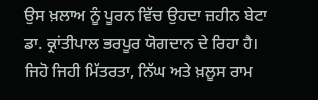ਉਸ ਖ਼ਲਾਅ ਨੂੰ ਪੂਰਨ ਵਿੱਚ ਉਹਦਾ ਜ਼ਹੀਨ ਬੇਟਾ ਡਾ. ਕ੍ਰਾਂਤੀਪਾਲ ਭਰਪੂਰ ਯੋਗਦਾਨ ਦੇ ਰਿਹਾ ਹੈ। ਜਿਹੋ ਜਿਹੀ ਮਿੱਤਰਤਾ, ਨਿੱਘ ਅਤੇ ਖ਼ਲੂਸ ਰਾਮ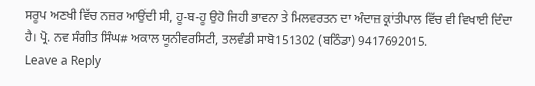ਸਰੂਪ ਅਣਖੀ ਵਿੱਚ ਨਜ਼ਰ ਆਉਂਦੀ ਸੀ, ਹੂ-ਬ-ਹੂ ਉਹੋ ਜਿਹੀ ਭਾਵਨਾ ਤੇ ਮਿਲਵਰਤਨ ਦਾ ਅੰਦਾਜ਼ ਕ੍ਰਾਂਤੀਪਾਲ ਵਿੱਚ ਵੀ ਵਿਖਾਈ ਦਿੰਦਾ ਹੈ। ਪ੍ਰੋ. ਨਵ ਸੰਗੀਤ ਸਿੰਘ# ਅਕਾਲ ਯੂਨੀਵਰਸਿਟੀ, ਤਲਵੰਡੀ ਸਾਬੋ151302 (ਬਠਿੰਡਾ) 9417692015.
Leave a Reply